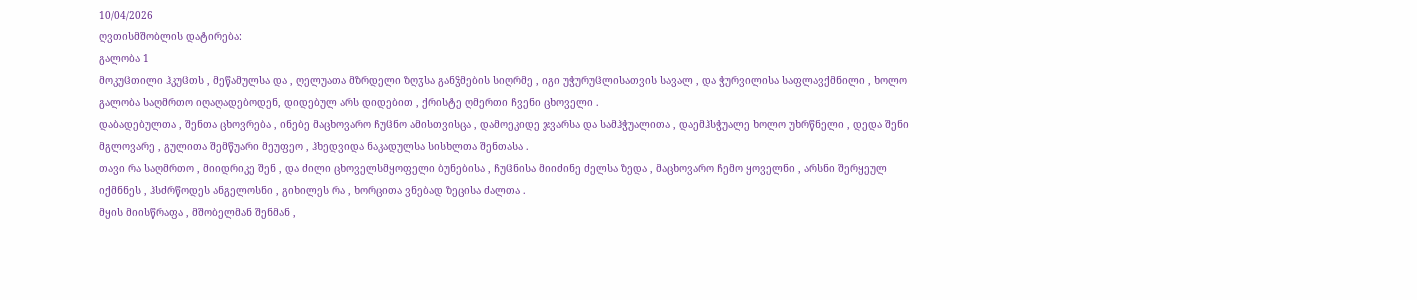10/04/2026
ღვთისმშობლის დატირება:
გალობა 1
მოკუჱთილი ჰკუჱთს , მეწამულსა და , ღელუათა მზრდელი ზღჳსა განჴმების სიღრმე , იგი უჭურუჱლისათვის სავალ , და ჭურვილისა საფლავქმნილი , ხოლო გალობა საღმრთო იღაღადებოდენ, დიდებულ არს დიდებით , ქრისტე ღმერთი ჩვენი ცხოველი .
დაბადებულთა , შენთა ცხოვრება , ინებე მაცხოვარო ჩუჱნო ამისთვისცა , დამოეკიდე ჯვარსა და სამჰჭუალითა , დაემჰსჭუალე ხოლო უხრწნელი , დედა შენი მგლოვარე , გულითა შემწუარი მეუფეო , ჰხედვიდა ნაკადულსა სისხლთა შენთასა .
თავი რა საღმრთო , მიიდრიკე შენ , და ძილი ცხოველსმყოფელი ბუნებისა , ჩუჱნისა მიიძინე ძელსა ზედა , მაცხოვარო ჩემო ყოველნი , არსნი შერყეულ იქმნნეს , ჰსძრწოდეს ანგელოსნი , გიხილეს რა , ხორცითა ვნებად ზეცისა ძალთა .
მყის მიისწრაფა , მშობელმან შენმან ,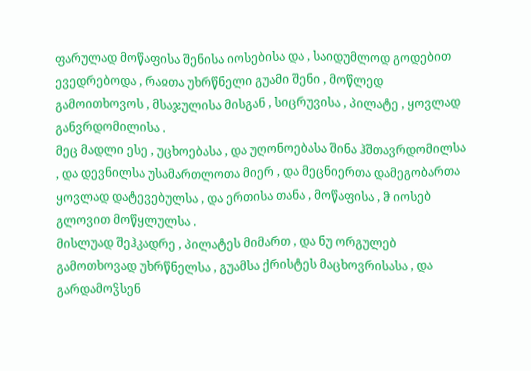ფარულად მოწაფისა შენისა იოსებისა და , საიდუმლოდ გოდებით ევედრებოდა , რაჲთა უხრწნელი გუამი შენი , მოწლედ გამოითხოვოს , მსაჯულისა მისგან , სიცრუვისა , პილატე , ყოვლად განვრდომილისა .
მეც მადლი ესე , უცხოებასა , და უღონოებასა შინა ჰშთავრდომილსა , და დევნილსა უსამართლოთა მიერ , და მეცნიერთა დამეგობართა ყოვლად დატევებულსა , და ერთისა თანა , მოწაფისა , ჵ იოსებ გლოვით მოწყლულსა .
მისლუად შეჰკადრე , პილატეს მიმართ , და ნუ ორგულებ გამოთხოვად უხრწნელსა , გუამსა ქრისტეს მაცხოვრისასა , და გარდამოჴსენ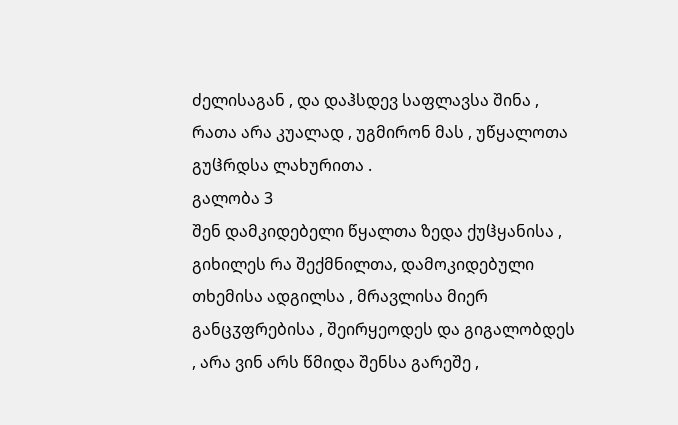ძელისაგან , და დაჰსდევ საფლავსა შინა , რათა არა კუალად , უგმირონ მას , უწყალოთა გუჱრდსა ლახურითა .
გალობა 3
შენ დამკიდებელი წყალთა ზედა ქუჱყანისა , გიხილეს რა შექმნილთა, დამოკიდებული თხემისა ადგილსა , მრავლისა მიერ განცჳფრებისა , შეირყეოდეს და გიგალობდეს , არა ვინ არს წმიდა შენსა გარეშე ,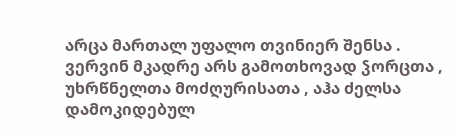არცა მართალ უფალო თვინიერ შენსა .
ვერვინ მკადრე არს გამოთხოვად ჴორცთა , უხრწნელთა მოძღურისათა , აჰა ძელსა დამოკიდებულ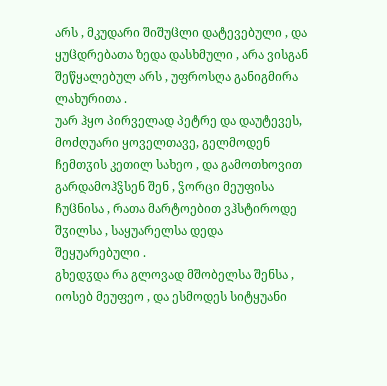არს , მკუდარი შიშუჱლი დატევებული , და ყუჱდრებათა ზედა დასხმული , არა ვისგან შეწყალებულ არს , უფროსღა განიგმირა ლახურითა .
უარ ჰყო პირველად პეტრე და დაუტევეს, მოძღუარი ყოველთავე, გელმოდენ ჩემთჳის კეთილ სახეო , და გამოთხოვით გარდამოჰჴსენ შენ , ჴორცი მეუფისა ჩუჱნისა , რათა მარტოებით ვჰსტიროდე შჳილსა , საყუარელსა დედა შეყუარებული .
გხედჳდა რა გლოვად მშობელსა შენსა , იოსებ მეუფეო , და ესმოდეს სიტყუანი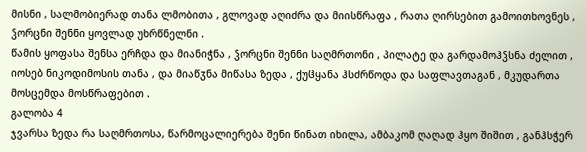მისნი , სალმობიერად თანა ლმობითა , გლოვად აღიძრა და მიისწრაფა , რათა ღირსებით გამოითხოვნეს , ჴორცნი შენნი ყოვლად უხრწნელნი .
წამის ყოფასა შენსა ერჩდა და მიანიჭნა , ჴორცნი შენნი საღმრთონი , პილატე და გარდამოჰჴსნა ძელით , იოსებ ნიკოდიმოსის თანა , და მიაწჳნა მიწასა ზედა , ქუჱყანა ჰსძრწოდა და საფლავთაგან , მკუდართა მოსცემდა მოსწრაფებით .
გალობა 4
ჯვარსა ზედა რა საღმრთოსა, წარმოცალიერება შენი წინათ იხილა, ამბაკომ ღაღად ჰყო შიშით , განჰსჭერ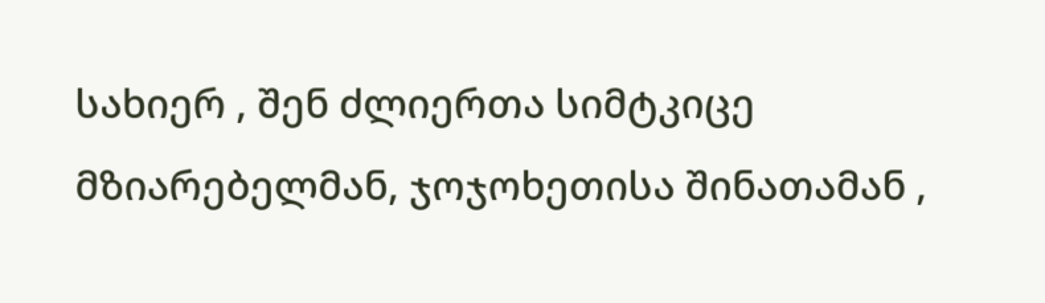სახიერ , შენ ძლიერთა სიმტკიცე მზიარებელმან, ჯოჯოხეთისა შინათამან ,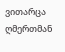ვითარცა ღმერთმან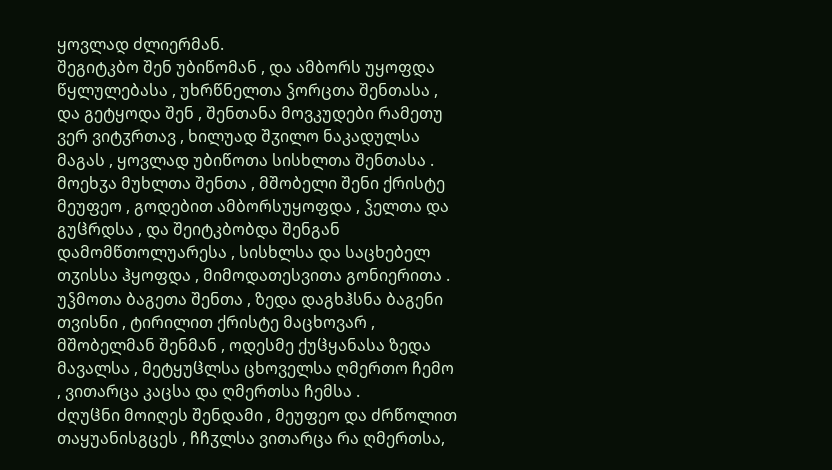ყოვლად ძლიერმან.
შეგიტკბო შენ უბიწომან , და ამბორს უყოფდა წყლულებასა , უხრწნელთა ჴორცთა შენთასა , და გეტყოდა შენ , შენთანა მოვკუდები რამეთუ ვერ ვიტჳრთავ , ხილუად შჳილო ნაკადულსა მაგას , ყოვლად უბიწოთა სისხლთა შენთასა .
მოეხჳა მუხლთა შენთა , მშობელი შენი ქრისტე მეუფეო , გოდებით ამბორსუყოფდა , ჴელთა და გუჱრდსა , და შეიტკბობდა შენგან დამომწთოლუარესა , სისხლსა და საცხებელ თჳისსა ჰყოფდა , მიმოდათესვითა გონიერითა .
უჴმოთა ბაგეთა შენთა , ზედა დაგხჰსნა ბაგენი თვისნი , ტირილით ქრისტე მაცხოვარ , მშობელმან შენმან , ოდესმე ქუჱყანასა ზედა მავალსა , მეტყუჱლსა ცხოველსა ღმერთო ჩემო , ვითარცა კაცსა და ღმერთსა ჩემსა .
ძღუჱნი მოიღეს შენდამი , მეუფეო და ძრწოლით თაყუანისგცეს , ჩჩჳლსა ვითარცა რა ღმერთსა,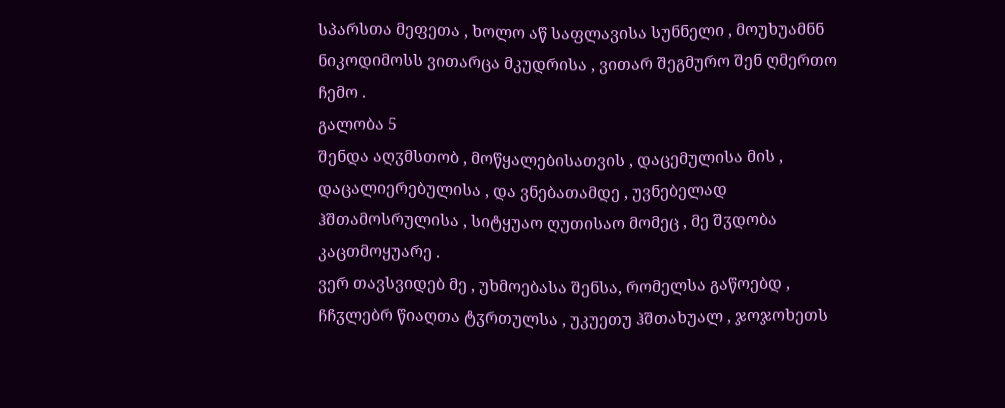სპარსთა მეფეთა , ხოლო აწ საფლავისა სუნნელი , მოუხუამნნ ნიკოდიმოსს ვითარცა მკუდრისა , ვითარ შეგმურო შენ ღმერთო ჩემო .
გალობა 5
შენდა აღჳმსთობ , მოწყალებისათვის , დაცემულისა მის , დაცალიერებულისა , და ვნებათამდე , უვნებელად ჰშთამოსრულისა , სიტყუაო ღუთისაო მომეც , მე შჳდობა კაცთმოყუარე .
ვერ თავსვიდებ მე , უხმოებასა შენსა, რომელსა გაწოებდ , ჩჩჳლებრ წიაღთა ტჳრთულსა , უკუეთუ ჰშთახუალ , ჯოჯოხეთს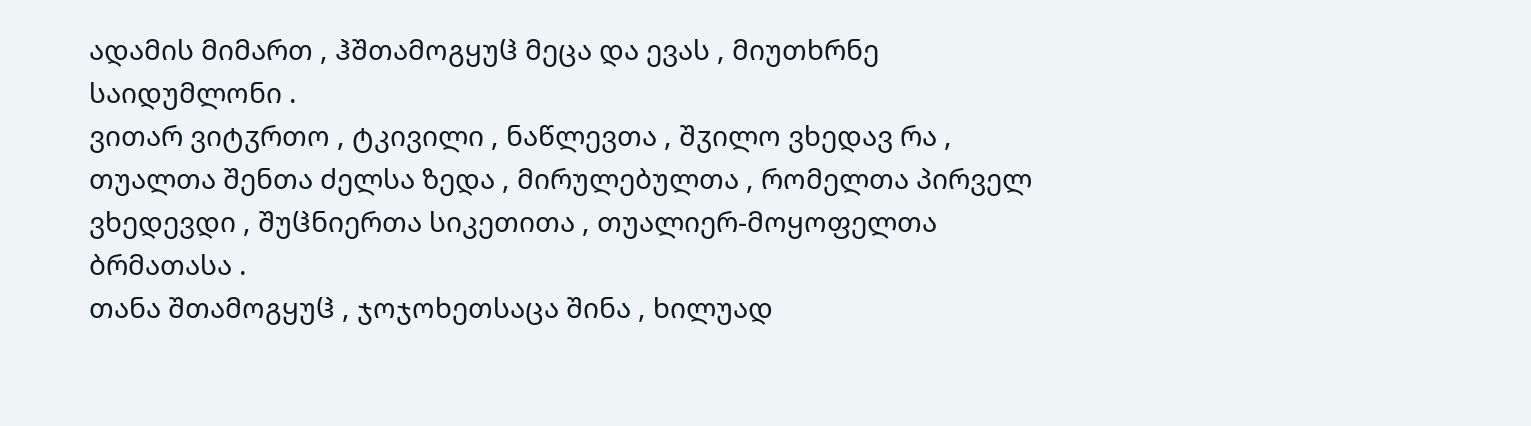ადამის მიმართ , ჰშთამოგყუჱ მეცა და ევას , მიუთხრნე საიდუმლონი .
ვითარ ვიტჳრთო , ტკივილი , ნაწლევთა , შჳილო ვხედავ რა , თუალთა შენთა ძელსა ზედა , მირულებულთა , რომელთა პირველ ვხედევდი , შუჱნიერთა სიკეთითა , თუალიერ-მოყოფელთა ბრმათასა .
თანა შთამოგყუჱ , ჯოჯოხეთსაცა შინა , ხილუად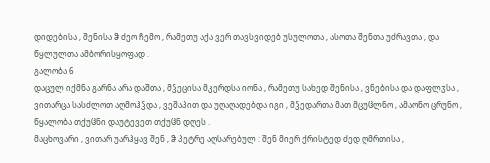დიდებისა , შენისა ჵ ძეო ჩემო , რამეთუ აქა ვერ თავსვიდებ უსულოთა , ასოთა შენთა უძრავთა , და წყლულთა ამბორისყოფად .
გალობა 6
დაცულ იქმნა გარნა არა დაშთა , მჴეცისა მკერდსა იონა , რამეთუ სახედ შენისა , ვნებისა და დაფლჳსა , ვითარცა სასძლოთ აღმოჰჴდა , ვეშაპით და უღაღადებდა იგი , მჴედართა მათ მცუჱლნო , ამაონო ცრუნო , წყალობა თქუჱნი დაუტევეთ თქუჱნ დღეს .
მაცხოვარი , ვითარ უარჰყავ შენ , ჵ პეტრე აღსარებულ : შენ მიერ ქრისტედ ძედ ღმრთისა ,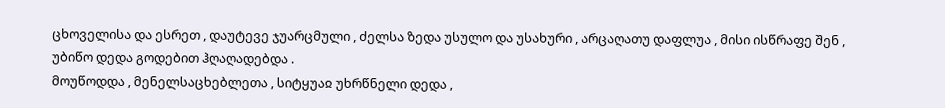ცხოველისა და ესრეთ , დაუტევე ჯუარცმული , ძელსა ზედა უსულო და უსახური , არცაღათუ დაფლუა , მისი ისწრაფე შენ , უბიწო დედა გოდებით ჰღაღადებდა .
მოუწოდდა , მენელსაცხებლეთა , სიტყუაჲ უხრწნელი დედა ,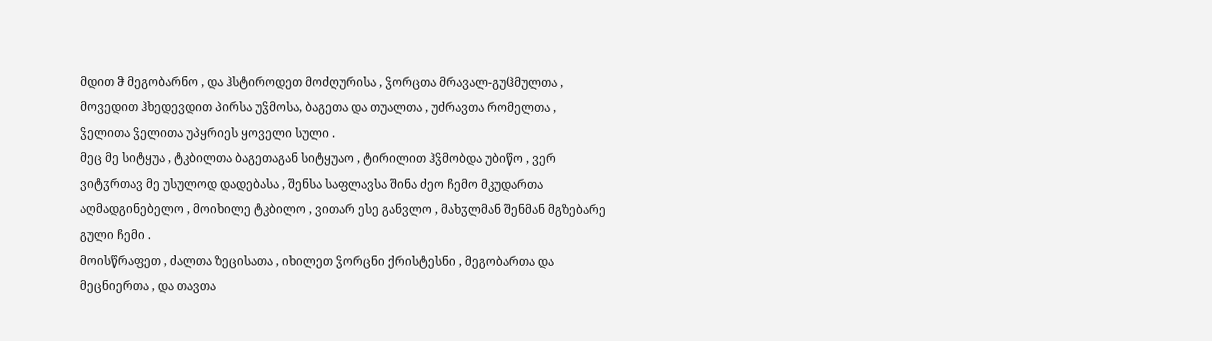მდით ჵ მეგობარნო , და ჰსტიროდეთ მოძღურისა , ჴორცთა მრავალ-გუჱმულთა , მოვედით ჰხედევდით პირსა უჴმოსა, ბაგეთა და თუალთა , უძრავთა რომელთა , ჴელითა ჴელითა უპყრიეს ყოველი სული .
მეც მე სიტყუა , ტკბილთა ბაგეთაგან სიტყუაო , ტირილით ჰჴმობდა უბიწო , ვერ ვიტჳრთავ მე უსულოდ დადებასა , შენსა საფლავსა შინა ძეო ჩემო მკუდართა აღმადგინებელო , მოიხილე ტკბილო , ვითარ ესე განვლო , მახჳლმან შენმან მგზებარე გული ჩემი .
მოისწრაფეთ , ძალთა ზეცისათა , იხილეთ ჴორცნი ქრისტესნი , მეგობართა და მეცნიერთა , და თავთა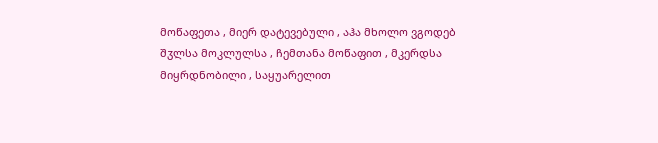მოწაფეთა , მიერ დატევებული , აჰა მხოლო ვგოდებ შჳლსა მოკლულსა , ჩემთანა მოწაფით , მკერდსა მიყრდნობილი , საყუარელით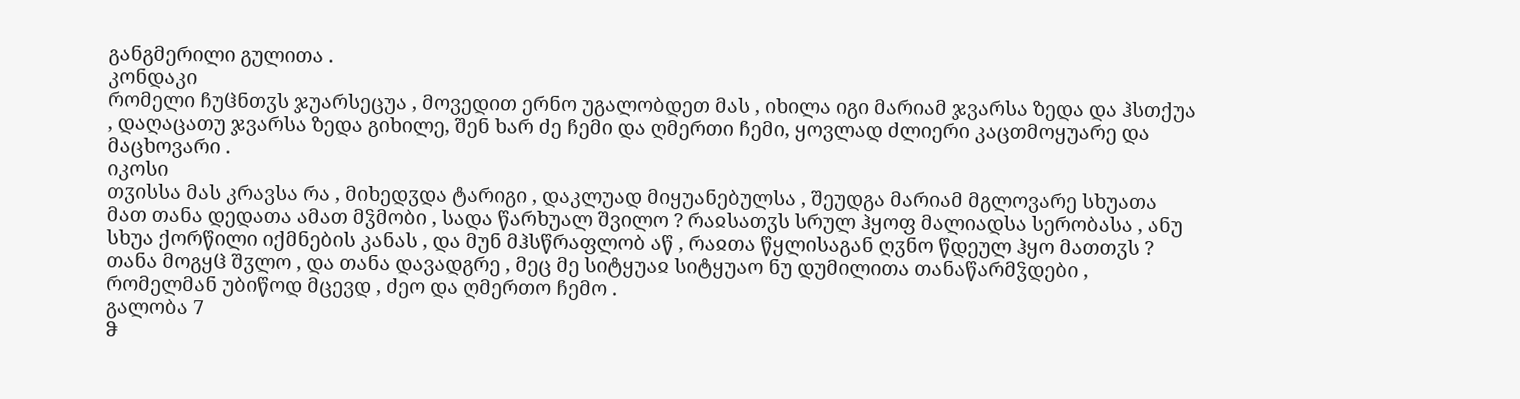განგმერილი გულითა .
კონდაკი
რომელი ჩუჱნთჳს ჯუარსეცუა , მოვედით ერნო უგალობდეთ მას , იხილა იგი მარიამ ჯვარსა ზედა და ჰსთქუა , დაღაცათუ ჯვარსა ზედა გიხილე, შენ ხარ ძე ჩემი და ღმერთი ჩემი, ყოვლად ძლიერი კაცთმოყუარე და მაცხოვარი .
იკოსი
თჳისსა მას კრავსა რა , მიხედჳდა ტარიგი , დაკლუად მიყუანებულსა , შეუდგა მარიამ მგლოვარე სხუათა მათ თანა დედათა ამათ მჴმობი , სადა წარხუალ შვილო ? რაჲსათჳს სრულ ჰყოფ მალიადსა სერობასა , ანუ სხუა ქორწილი იქმნების კანას , და მუნ მჰსწრაფლობ აწ , რაჲთა წყლისაგან ღჳნო წდეულ ჰყო მათთჳს ? თანა მოგყჱ შჳლო , და თანა დავადგრე , მეც მე სიტყუაჲ სიტყუაო ნუ დუმილითა თანაწარმჴდები , რომელმან უბიწოდ მცევდ , ძეო და ღმერთო ჩემო .
გალობა 7
ჵ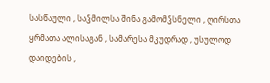სასწაული , საჴმილსა შინა გამომჴსნელი , ღირსთა ყრმათა ალისაგან , სამარესა მკუდრად , უსულოდ დაიდების ,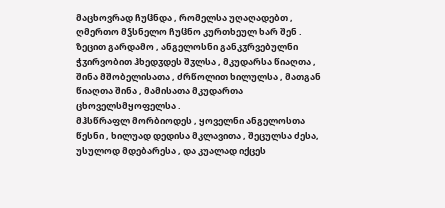მაცხოვრად ჩუჱნდა , რომელსა უღაღადებთ , ღმერთო მჴსნელო ჩუჱნო კურთხეულ ხარ შენ .
ზეცით გარდამო , ანგელოსნი განკჳრვებულნი ჭჳირვობით ჰხედჳდეს შჳლსა , მკუდარსა წიაღთა , შინა მშობელისათა , ძრწოლით ხილულსა , მათგან წიაღთა შინა , მამისათა მკუდართა ცხოველსმყოფელსა .
მჰსწრაფლ მორბიოდეს , ყოველნი ანგელოსთა წესნი , ხილუად დედისა მკლავითა , შეცულსა ძესა, უსულოდ მდებარესა , და კუალად იქცეს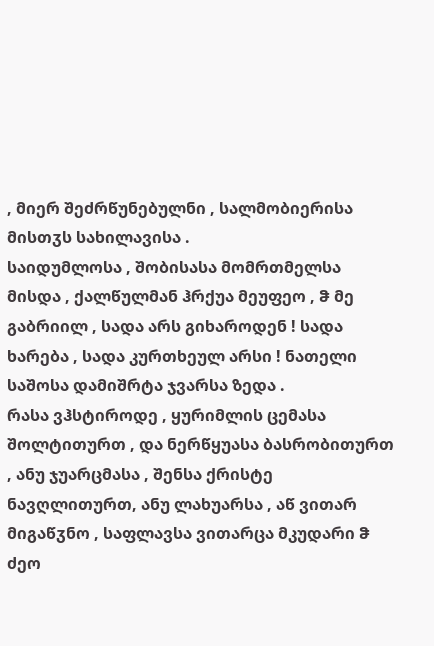, მიერ შეძრწუნებულნი , სალმობიერისა მისთჳს სახილავისა .
საიდუმლოსა , შობისასა მომრთმელსა მისდა , ქალწულმან ჰრქუა მეუფეო , ჵ მე გაბრიილ , სადა არს გიხაროდენ ! სადა ხარება , სადა კურთხეულ არსი ! ნათელი საშოსა დამიშრტა ჯვარსა ზედა .
რასა ვჰსტიროდე , ყურიმლის ცემასა შოლტითურთ , და ნერწყუასა ბასრობითურთ , ანუ ჯუარცმასა , შენსა ქრისტე ნავღლითურთ, ანუ ლახუარსა , აწ ვითარ მიგაწჳნო , საფლავსა ვითარცა მკუდარი ჵ ძეო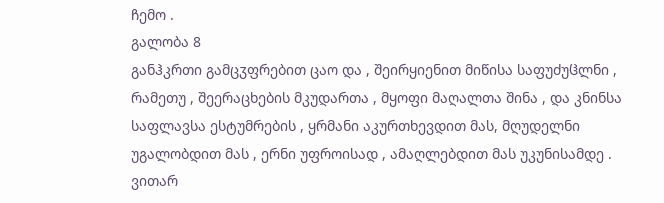ჩემო .
გალობა 8
განჰკრთი გამცჳფრებით ცაო და , შეირყიენით მიწისა საფუძუჱლნი ,
რამეთუ , შეერაცხების მკუდართა , მყოფი მაღალთა შინა , და კნინსა საფლავსა ესტუმრების , ყრმანი აკურთხევდით მას, მღუდელნი უგალობდით მას , ერნი უფროისად , ამაღლებდით მას უკუნისამდე .
ვითარ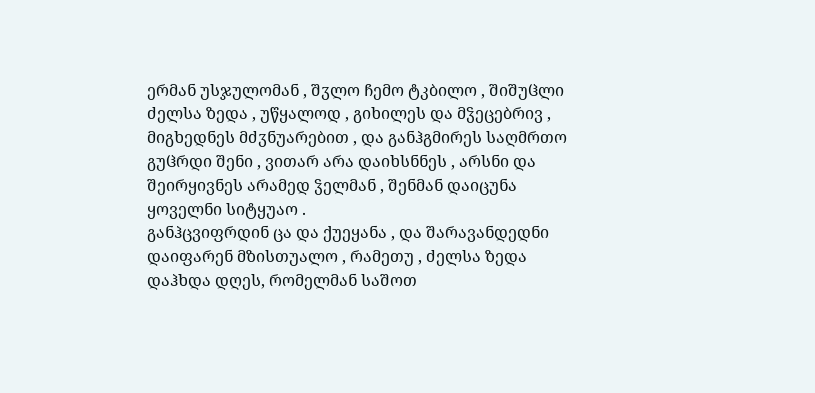ერმან უსჯულომან , შჳლო ჩემო ტკბილო , შიშუჱლი ძელსა ზედა , უწყალოდ , გიხილეს და მჴეცებრივ , მიგხედნეს მძჳნუარებით , და განჰგმირეს საღმრთო გუჱრდი შენი , ვითარ არა დაიხსნნეს , არსნი და შეირყივნეს არამედ ჴელმან , შენმან დაიცუნა ყოველნი სიტყუაო .
განჰცვიფრდინ ცა და ქუეყანა , და შარავანდედნი დაიფარენ მზისთუალო , რამეთუ , ძელსა ზედა დაჰხდა დღეს, რომელმან საშოთ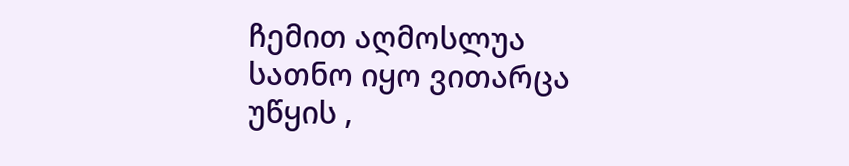ჩემით აღმოსლუა სათნო იყო ვითარცა უწყის ,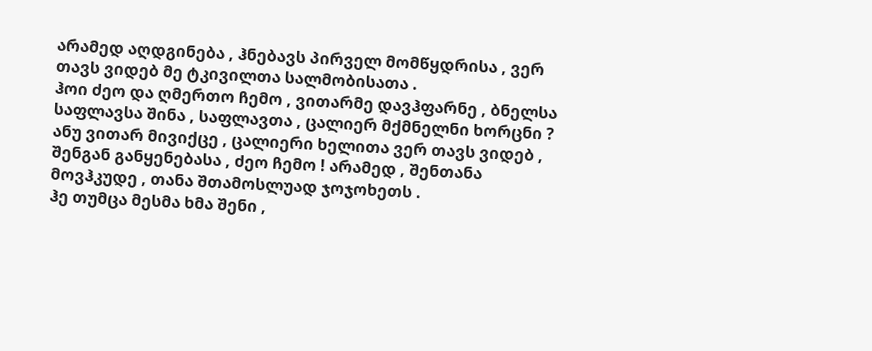არამედ აღდგინება , ჰნებავს პირველ მომწყდრისა , ვერ თავს ვიდებ მე ტკივილთა სალმობისათა .
ჰოი ძეო და ღმერთო ჩემო , ვითარმე დავჰფარნე , ბნელსა საფლავსა შინა , საფლავთა , ცალიერ მქმნელნი ხორცნი ? ანუ ვითარ მივიქცე , ცალიერი ხელითა ვერ თავს ვიდებ , შენგან განყენებასა , ძეო ჩემო ! არამედ , შენთანა მოვჰკუდე , თანა შთამოსლუად ჯოჯოხეთს .
ჰე თუმცა მესმა ხმა შენი ,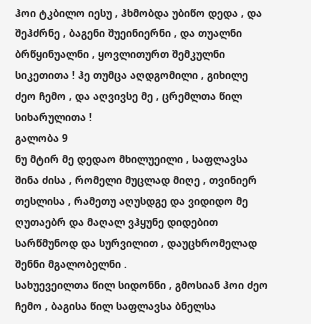ჰოი ტკბილო იესუ , ჰხმობდა უბიწო დედა , და შეჰძრნე , ბაგენი შუეინიერნი , და თუალნი ბრწყინუალნი , ყოვლითურთ შემკულნი სიკეთითა ! ჰე თუმცა აღდგომილი , გიხილე ძეო ჩემო , და აღვივსე მე , ცრემლთა წილ სიხარულითა !
გალობა 9
ნუ მტირ მე დედაო მხილუეილი , საფლავსა შინა ძისა , რომელი მუცლად მიღე , თვინიერ თესლისა , რამეთუ აღუსდგე და ვიდიდო მე ღუთაებრ და მაღალ ვჰყუნე დიდებით სარწმუნოდ და სურვილით , დაუცხრომელად შენნი მგალობელნი .
სახუევეილთა წილ სიდონნი , გმოსიან ჰოი ძეო ჩემო , ბაგისა წილ საფლავსა ბნელსა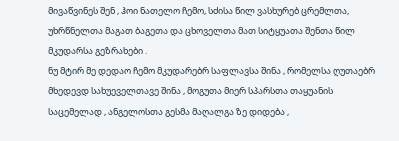მივაწვინეს შენ , ჰოი ნათელო ჩემო, სძისა წილ ვასხურებ ცრემლთა, უხრწნელთა მაგათ ბაგეთა და ცხოველთა მათ სიტყუათა შენთა წილ მკუდარსა გეზრახები .
ნუ მტირ მე დედაო ჩემო მკუდარებრ საფლავსა შინა , რომელსა ღუთაებრ მხედევდ სახუეველთავე შინა , მოგუთა მიერ სპარსთა თაყუანის საცემელად , ანგელოსთა გესმა მაღალგა ზე დიდება ,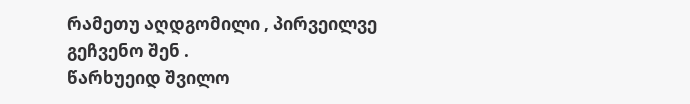რამეთუ აღდგომილი , პირვეილვე გეჩვენო შენ .
წარხუეიდ შვილო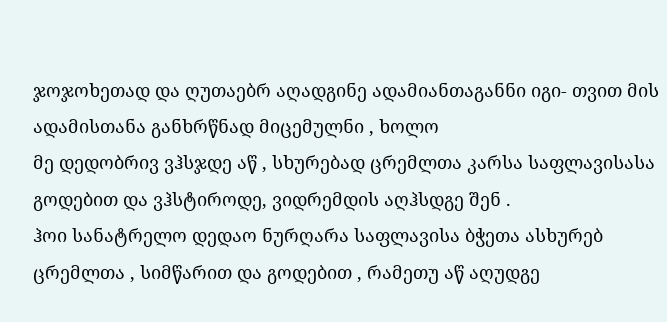ჯოჯოხეთად და ღუთაებრ აღადგინე ადამიანთაგანნი იგი- თვით მის ადამისთანა განხრწნად მიცემულნი , ხოლო
მე დედობრივ ვჰსჯდე აწ , სხურებად ცრემლთა კარსა საფლავისასა გოდებით და ვჰსტიროდე, ვიდრემდის აღჰსდგე შენ .
ჰოი სანატრელო დედაო ნურღარა საფლავისა ბჭეთა ასხურებ ცრემლთა , სიმწარით და გოდებით , რამეთუ აწ აღუდგე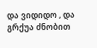და ვიდიდო , და გრქუა ძნობით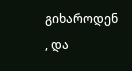გიხაროდენ , და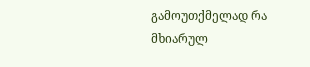გამოუთქმელად რა მხიარულ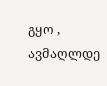გყო , ავმაღლდე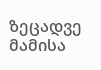ზეცადვე მამისა